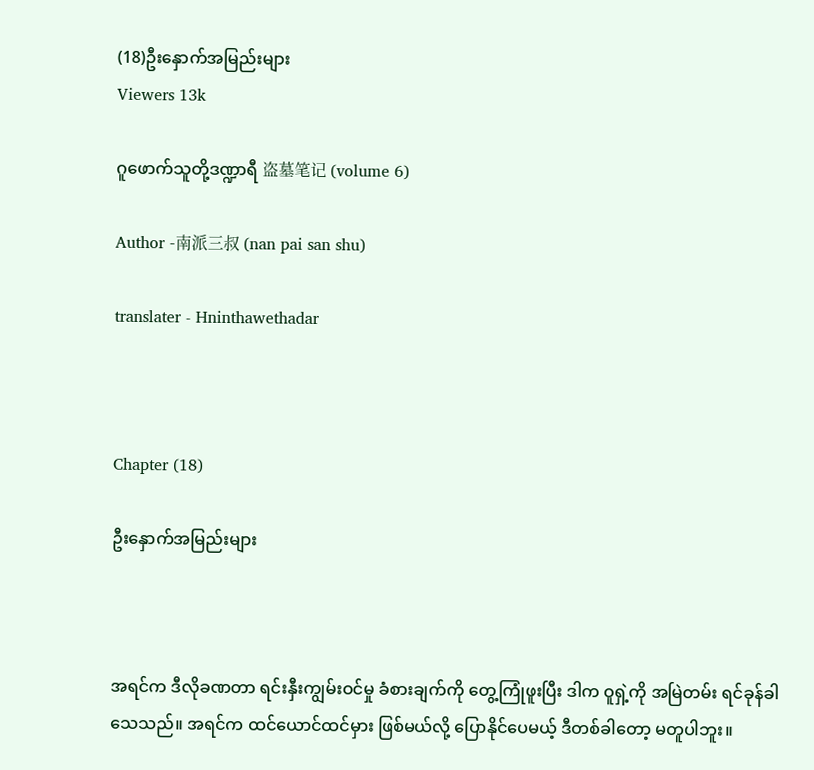(18)ဦးနှောက်အမြည်းများ
Viewers 13k

ဂူဖောက်သူတို့ဒဏ္ဍာရီ 盗墓笔记 (volume 6)

Author -南派三叔 (nan pai san shu)

translater - Hninthawethadar



Chapter (18)

ဦးနှောက်အမြည်းများ



အရင်က ဒီလိုခဏတာ ရင်းနှီးကျွမ်းဝင်မှု ခံစားချက်ကို တွေ့ကြုံဖူးပြီး ဒါက ဝူရှဲ့ကို အမြဲတမ်း ရင်ခုန်ခါသေသည်။ အရင်က ထင်ယောင်ထင်မှား ဖြစ်မယ်လို့ ပြောနိုင်ပေမယ့် ဒီတစ်ခါတော့ မတူပါဘူး။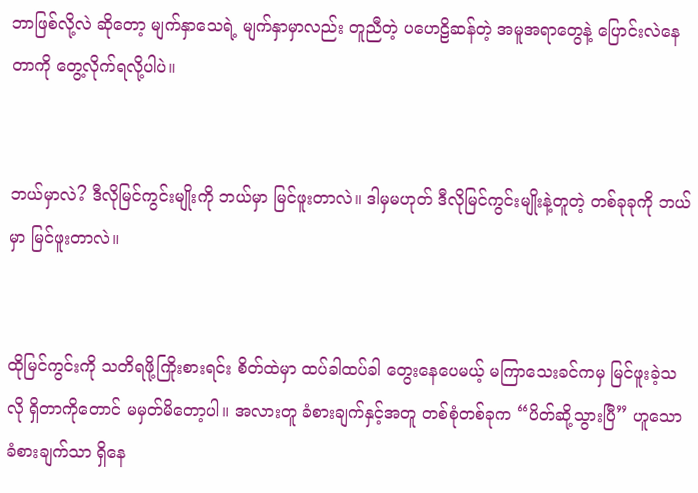ဘာဖြစ်လို့လဲ ဆိုတော့ မျက်နှာသေရဲ့ မျက်နှာမှာလည်း တူညီတဲ့ ပဟေဠိဆန်တဲ့ အမူအရာတွေနဲ့ ပြောင်းလဲနေတာကို တွေ့လိုက်ရလို့ပါပဲ။


ဘယ်မှာလဲ? ဒီလိုမြင်ကွင်းမျိုးကို ဘယ်မှာ မြင်ဖူးတာလဲ။ ဒါမှမဟုတ် ဒီလိုမြင်ကွင်းမျိုးနဲ့တူတဲ့ တစ်ခုခုကို ဘယ်မှာ မြင်ဖူးတာလဲ။


ထိုမြင်ကွင်းကို သတိရဖို့ကြိုးစားရင်း စိတ်ထဲမှာ ထပ်ခါထပ်ခါ တွေးနေပေမယ့် မကြာသေးခင်ကမှ မြင်ဖူးခဲ့သလို ရှိတာကိုတောင် မမှတ်မိတော့ပါ။ အလားတူ ခံစားချက်နှင့်အတူ တစ်စုံတစ်ခုက “ပိတ်ဆို့သွားပြီ” ဟူသော ခံစားချက်သာ ရှိနေ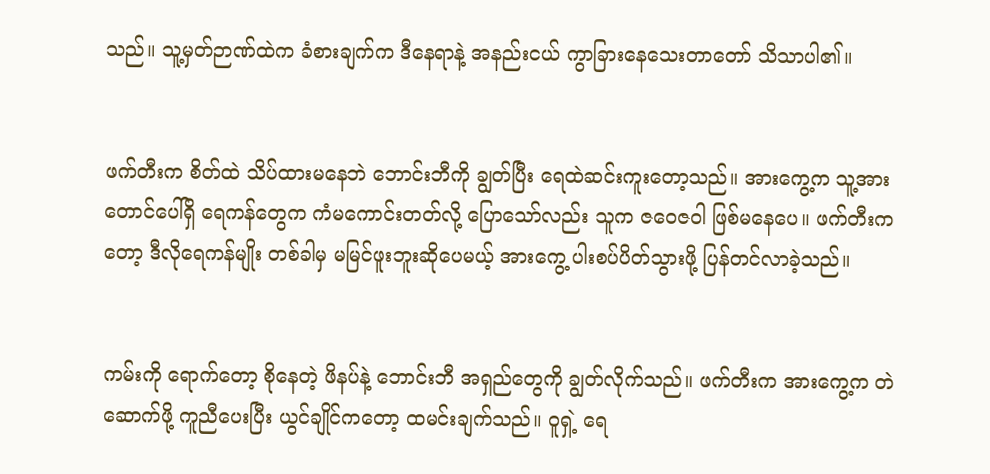သည်။ သူ့မှတ်ဉာဏ်ထဲက ခံစားချက်က ဒီနေရာနဲ့ အနည်းငယ် ကွာခြားနေသေးတာတော် သိသာပါ၏။


ဖက်တီးက စိတ်ထဲ သိပ်ထားမနေဘဲ ဘောင်းဘီကို ချွတ်ပြီး ရေထဲဆင်းကူးတော့သည်။ အားကွေ့က သူ့အား တောင်ပေါ်ရှိ ရေကန်တွေက ကံမကောင်းတတ်လို့ ပြောသော်လည်း သူက ဇဝေဇဝါ ဖြစ်မနေပေ။ ဖက်တီးကတော့ ဒီလိုရေကန်မျိုး တစ်ခါမှ မမြင်ဖူးဘူးဆိုပေမယ့် အားကွေ့ ပါးစပ်ပိတ်သွားဖို့ ပြန်တင်လာခဲ့သည်။


ကမ်းကို ရောက်တော့ စိုနေတဲ့ ဖိနပ်နဲ့ ဘောင်းဘီ အရှည်တွေကို ချွတ်လိုက်သည်။ ဖက်တီးက အားကွေ့က တဲဆောက်ဖို့ ကူညီပေးပြီး ယွင်ချိုင်ကတော့ ထမင်းချက်သည်။ ဝူရှဲ့ ရေ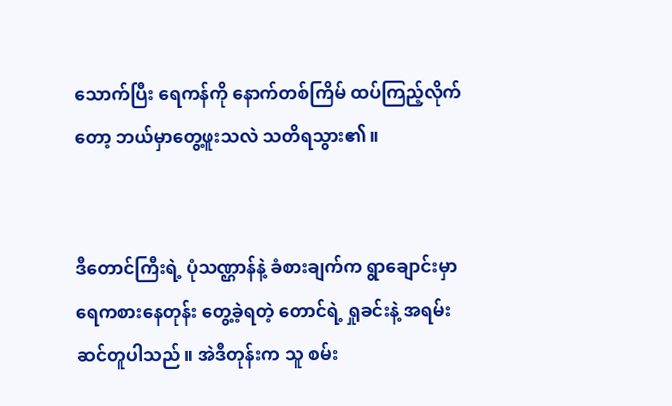သောက်ပြီး ရေကန်ကို နောက်တစ်ကြိမ် ထပ်ကြည့်လိုက်တော့ ဘယ်မှာတွေ့ဖူးသလဲ သတိရသွား၏။


ဒီတောင်ကြီးရဲ့ ပုံသဏ္ဌာန်နဲ့ ခံစားချက်က ရွာချောင်းမှာ ရေကစားနေတုန်း တွေ့ခဲ့ရတဲ့ တောင်ရဲ့ ရှုခင်းနဲ့ အရမ်းဆင်တူပါသည်။ အဲဒီတုန်းက သူ စမ်း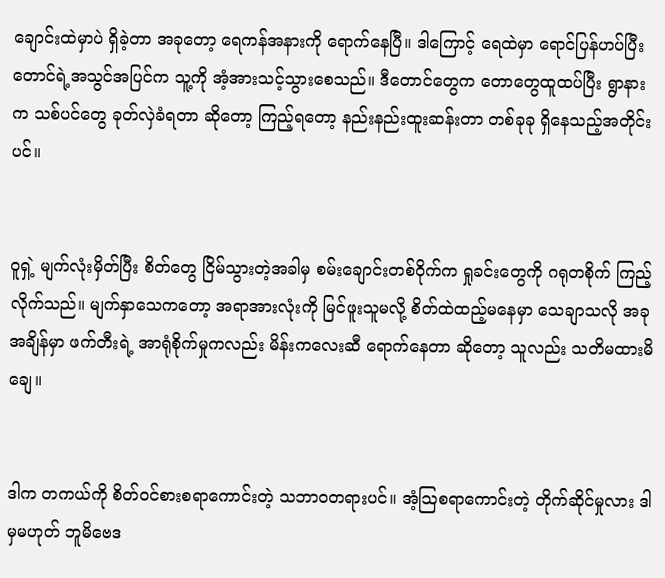ချောင်းထဲမှာပဲ ရှိခဲ့တာ အခုတော့ ရေကန်အနားကို ရောက်နေပြီ။ ဒါကြောင့် ရေထဲမှာ ရောင်ပြန်ဟပ်ပြီး တောင်ရဲ့အသွင်အပြင်က သူ့ကို အံ့အားသင့်သွားစေသည်။ ဒီတောင်တွေက တောတွေထူထပ်ပြီး ရွာနားက သစ်ပင်တွေ ခုတ်လှဲခံရတာ ဆိုတော့ ကြည့်ရတော့ နည်းနည်းထူးဆန်းတာ တစ်ခုခု ရှိနေသည့်အတိုင်းပင်။


ဝူရှဲ့ မျက်လုံးမှိတ်ပြီး စိတ်တွေ ငြိမ်သွားတဲ့အခါမှ စမ်းချောင်းတစ်ဝိုက်က ရှုခင်းတွေကို ဂရုတစိုက် ကြည့်လိုက်သည်။ မျက်နှာသေကတော့ အရာအားလုံးကို မြင်ဖူးသူမလို့ စိတ်ထဲထည့်မနေမှာ သေချာသလို အခုအချိန်မှာ ဖက်တီးရဲ့ အာရုံစိုက်မှုကလည်း မိန်းကလေးဆီ ရောက်နေတာ ဆိုတော့ သူလည်း သတိမထားမိချေ။


ဒါက တကယ်ကို စိတ်ဝင်စားစရာကောင်းတဲ့ သဘာဝတရားပင်။ အံ့သြစရာကောင်းတဲ့ တိုက်ဆိုင်မှုလား ဒါမှမဟုတ် ဘူမိဗေဒ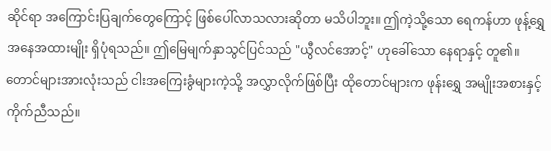ဆိုင်ရာ အကြောင်းပြချက်တွေကြောင့် ဖြစ်ပေါ်လာသလားဆိုတာ မသိပါဘူး။ ဤကဲ့သို့သော ရေကန်ဟာ ဖုန့်ရွှေ အနေအထားမျိုး ရှိပုံရသည်။ ဤမြေမျက်နှာသွင်ပြင်သည် "ယွီလင်အောင့်" ဟုခေါ်သော နေရာနှင့် တူ၏။ တောင်များအားလုံးသည် ငါးအကြေးခွံများကဲ့သို့ အလွှာလိုက်ဖြစ်ပြီး ထိုတောင်များက ဖုန်းရွှေ အမျိုးအစားနှင့် ကိုက်ညီသည်။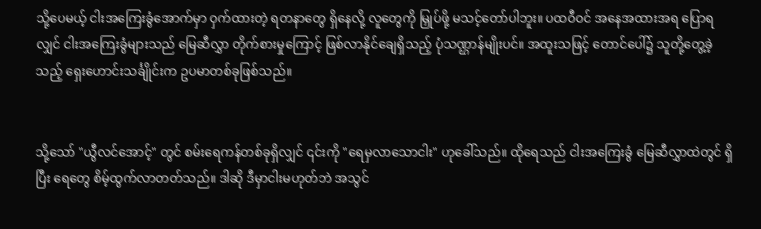သို့ပေမယ့် ငါးအကြေးခွံအောက်မှာ ဝှက်ထားတဲ့ ရတနာတွေ ရှိနေလို့ လူတွေကို မြှုပ်ဖို့ မသင့်တော်ပါဘူး။ ပထဝီဝင် အနေအထားအရ ပြောရလျှင် ငါးအကြေးခွံများသည် မြေဆီလွှာ တိုက်စားမှုကြောင့် ဖြစ်လာနိုင်ချေရှိသည့် ပုံသဏ္ဌာန်မျိုးပင်။ အထူးသဖြင့် တောင်ပေါ်၌ သူတို့တွေ့ခဲ့သည့် ရှေးဟောင်းသင်္ချိုင်းက ဥပမာတစ်ခုဖြစ်သည်။


သို့သော် "ယွီလင်အောင့်" တွင် စမ်းရေကန်တစ်ခုရှိလျှင် ၎င်းကို "ရေမှလာသောငါး" ဟုခေါ်သည်။ ထိုရေသည် ငါးအကြေးခွံ မြေဆီလွှာထဲတွင် ရှိပြီး ရေတွေ စိမ့်ထွက်လာတတ်သည်။ ဒါဆို ဒီမှာငါးမဟုတ်ဘဲ အသွင်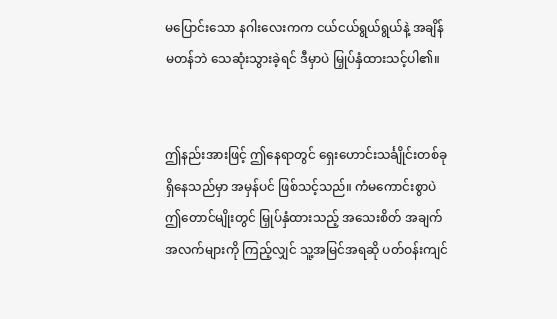မပြောင်းသော နဂါးလေးကက ငယ်ငယ်ရွယ်ရွယ်နဲ့ အချိန်မတန်ဘဲ သေဆုံးသွားခဲ့ရင် ဒီမှာပဲ မြှုပ်နှံထားသင့်ပါ၏။


ဤနည်းအားဖြင့် ဤနေရာတွင် ရှေးဟောင်းသင်္ချိုင်းတစ်ခု ရှိနေသည်မှာ အမှန်ပင် ဖြစ်သင့်သည်။ ကံမကောင်းစွာပဲ ဤတောင်မျိုးတွင် မြှုပ်နှံထားသည့် အသေးစိတ် အချက်အလက်များကို ကြည့်လျှင် သူ့အမြင်အရဆို ပတ်ဝန်းကျင်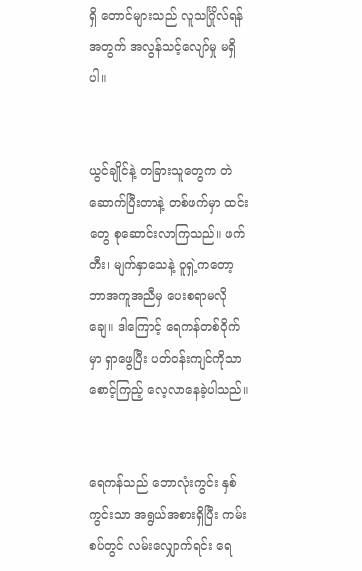ရှိ တောင်များသည် လူသင်္ဂြိုလ်ရန်အတွက် အလွန်သင့်လျော်မှု မရှိပါ။


ယွင်ချိုင်နဲ့ တခြားသူတွေက တဲဆောက်ပြီးတာနဲ့ တစ်ဖက်မှာ ထင်းတွေ စုဆောင်းလာကြသည်။ ဖက်တီး၊ မျက်နှာသေနဲ့ ဝူရှဲ့ကတော့ ဘာအကူအညီမှ ပေးစရာမလိုချေ။ ဒါကြောင့် ရေကန်တစ်ဝိုက်မှာ ရှာဖွေပြီး ပတ်ဝန်းကျင်ကိုသာ စောင့်ကြည့် လေ့လာနေခဲ့ပါသည်။


ရေကန်သည် ဘောလုံးကွင်း နှစ်ကွင်းသာ အရွယ်အစားရှိပြီး ကမ်းစပ်တွင် လမ်းလျှောက်ရင်း ရေ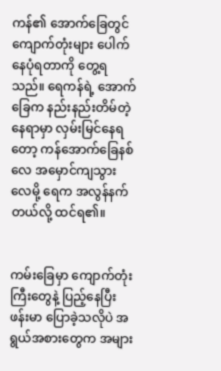ကန်၏ အောက်ခြေတွင် ကျောက်တုံးများ ပေါက်နေပုံရတာကို တွေ့ရသည်။ ရေကန်ရဲ့ အောက်ခြေက နည်းနည်းတိမ်တဲ့ နေရာမှာ လှမ်းမြင်နေရတော့ ကန်အောက်ခြေနစ်လေ အမှောင်ကျသွားလေမို့ ရေက အလွန်နက်တယ်လို့ ထင်ရ၏။


ကမ်းခြေမှာ ကျောက်တုံးကြီးတွေနဲ့ ပြည့်နေပြီး ဖန်းမာ ပြောခဲ့သလိုပဲ အရွယ်အစားတွေက အများ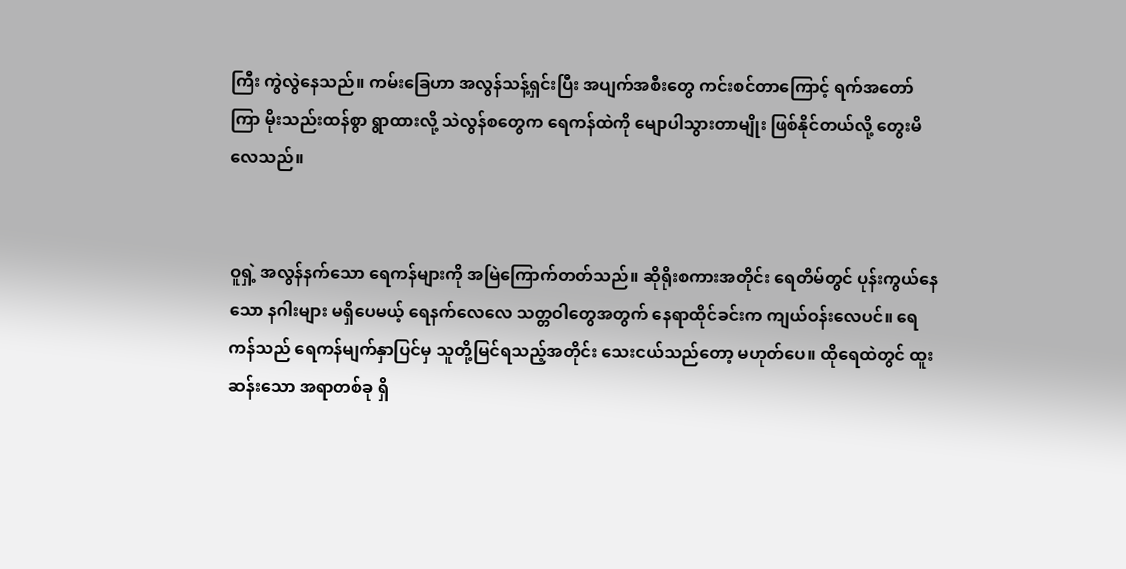ကြီး ကွဲလွဲနေသည်။ ကမ်းခြေဟာ အလွန်သန့်ရှင်းပြီး အပျက်အစီးတွေ ကင်းစင်တာကြောင့် ရက်အတော်ကြာ မိုးသည်းထန်စွာ ရွာထားလို့ သဲလွန်စတွေက ရေကန်ထဲကို မျောပါသွားတာမျိုး ဖြစ်နိုင်တယ်လို့ တွေးမိလေသည်။


ဝူရှဲ့ အလွန်နက်သော ရေကန်များကို အမြဲကြောက်တတ်သည်။ ဆိုရိုးစကားအတိုင်း ရေတိမ်တွင် ပုန်းကွယ်နေသော နဂါးများ မရှိပေမယ့် ရေနက်လေလေ သတ္တဝါတွေအတွက် နေရာထိုင်ခင်းက ကျယ်ဝန်းလေပင်။ ရေကန်သည် ရေကန်မျက်နှာပြင်မှ သူတို့မြင်ရသည့်အတိုင်း သေးငယ်သည်တော့ မဟုတ်ပေ။ ထိုရေထဲတွင် ထူးဆန်းသော အရာတစ်ခု ရှိ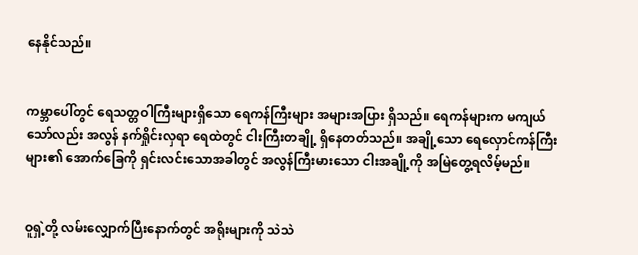နေနိုင်သည်။


ကမ္ဘာပေါ်တွင် ရေသတ္တဝါကြီးများရှိသော ရေကန်ကြီးများ အများအပြား ရှိသည်။ ရေကန်များက မကျယ်သော်လည်း အလွန် နက်ရှိုင်းလှရာ ရေထဲတွင် ငါးကြီးတချို့ ရှိနေတတ်သည်။ အချို့သော ရေလှောင်ကန်ကြီးများ၏ အောက်ခြေကို ရှင်းလင်းသောအခါတွင် အလွန်ကြီးမားသော ငါးအချို့ကို အမြဲတွေ့ရလိမ့်မည်။


ဝူရှဲ့တို့ လမ်းလျှောက်ပြီးနောက်တွင် အရိုးများကို သဲသဲ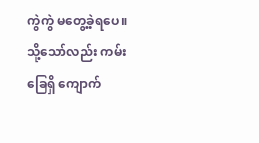ကွဲကွဲ မတွေ့ခဲ့ရပေ။ သို့သော်လည်း ကမ်းခြေရှိ ကျောက်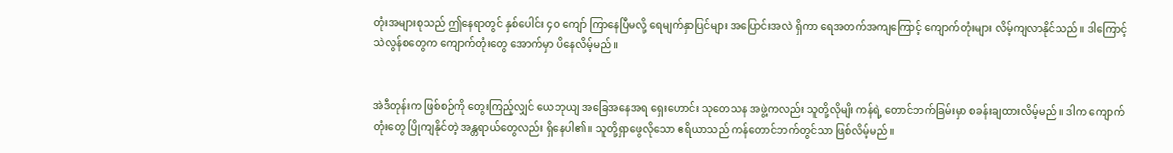တုံးအများစုသည် ဤနေရာတွင် နှစ်ပေါင်း ၄၀ ကျော် ကြာနေပြီမလို့ ရေမျက်နှာပြင်များ အပြောင်းအလဲ ရှိကာ ရေအတက်အကျကြောင့် ကျောက်တုံးများ လိမ့်ကျလာနိုင်သည်။ ဒါကြောင့် သဲလွန်စတွေက ကျောက်တုံးတွေ အောက်မှာ ပိနေလိမ့်မည်။


အဲဒီတုန်းက ဖြစ်စဉ်ကို တွေးကြည့်လျှင် ယေဘုယျ အခြေအနေအရ ရှေးဟောင်း သုတေသန အဖွဲ့ကလည်း သူတို့လိုမျိး ကန်ရဲ့ တောင်ဘက်ခြမ်းမှာ စခန်းချထားလိမ့်မည်။ ဒါက ကျောက်တုံးတွေ ပြိုကျနိုင်တဲ့ အန္တရာယ်တွေလည်း ရှိနေပါ၏။ သူတို့ရှာဖွေလိုသော ဧရိယာသည် ကန်တောင်ဘက်တွင်သာ ဖြစ်လိမ့်မည်။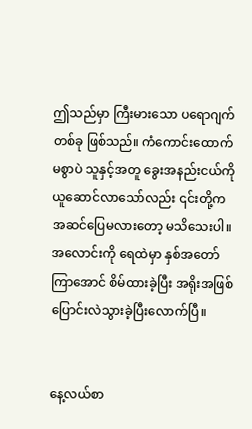ဤသည်မှာ ကြီးမားသော ပရောဂျက်တစ်ခု ဖြစ်သည်။ ကံကောင်းထောက်မစွာပဲ သူနှင့်အတူ ခွေးအနည်းငယ်ကို ယူဆောင်လာသော်လည်း ၎င်းတို့က အဆင်ပြေမလားတော့ မသိသေးပါ။ အလောင်းကို ရေထဲမှာ နှစ်အတော်ကြာအောင် စိမ်ထားခဲ့ပြီး အရိုးအဖြစ် ပြောင်းလဲသွားခဲ့ပြီးလောက်ပြီ။


နေ့လယ်စာ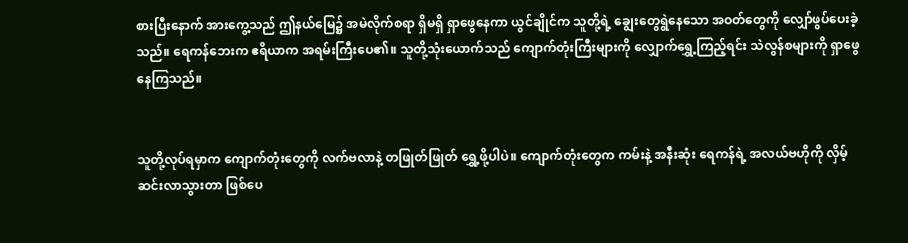စားပြီးနောက် အားကွေ့သည် ဤနယ်မြေ၌ အမဲလိုက်စရာ ရှိမရှိ ရှာဖွေနေကာ ယွင်ချိုင်က သူတို့ရဲ့ ချွေးတွေရွဲနေသော အဝတ်တွေကို လျှော်ဖွပ်ပေးခဲ့သည်။ ရေကန်ဘေးက ဧရိယာက အရမ်းကြီးပေ၏။ သူတို့သုံးယောက်သည် ကျောက်တုံးကြီးများကို လျှောက်ရွှေ့ကြည့်ရင်း သဲလွန်စများကို ရှာဖွေနေကြသည်။


သူတို့လုပ်ရမှာက ကျောက်တုံးတွေကို လက်ဗလာနဲ့ တဖြုတ်ဖြုတ် ရွှေ့ဖို့ပါပဲ။ ကျောက်တုံးတွေက ကမ်းနဲ့ အနီးဆုံး ရေကန်ရဲ့ အလယ်ဗဟိုကို လှိမ့်ဆင်းလာသွားတာ ဖြစ်ပေ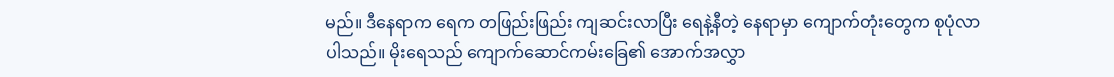မည်။ ဒီနေရာက ရေက တဖြည်းဖြည်း ကျဆင်းလာပြီး ရေနဲ့နီတဲ့ နေရာမှာ ကျောက်တုံးတွေက စုပုံလာပါသည်။ မိုးရေသည် ကျောက်ဆောင်ကမ်းခြေ၏ အောက်အလွှာ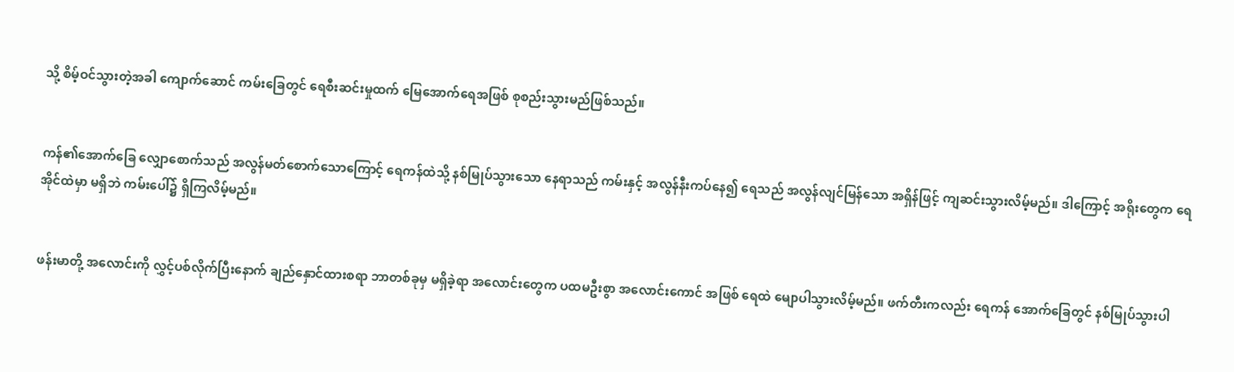သို့ စိမ့်ဝင်သွားတဲ့အခါ ကျောက်ဆောင် ကမ်းခြေတွင် ရေစီးဆင်းမှုထက် မြေအောက်ရေအဖြစ် စုစည်းသွားမည်ဖြစ်သည်။


ကန်၏အောက်ခြေ လျှောစောက်သည် အလွန်မတ်စောက်သောကြောင့် ရေကန်ထဲသို့ နစ်မြုပ်သွားသော နေရာသည် ကမ်းနှင့် အလွန်နီးကပ်နေ၍ ရေသည် အလွန်လျင်မြန်သော အရှိန်ဖြင့် ကျဆင်းသွားလိမ့်မည်။ ဒါကြောင့် အရိုးတွေက ရေအိုင်ထဲမှာ မရှိဘဲ ကမ်းပေါ်၌ ရှိကြလိမ့်မည်။


ဖန်းမာတို့ အလောင်းကို လွှင့်ပစ်လိုက်ပြီးနောက် ချည်နှောင်ထားစရာ ဘာတစ်ခုမှ မရှိခဲ့ရာ အလောင်းတွေက ပထမဦးစွာ အလောင်းကောင် အဖြစ် ရေထဲ မျောပါသွားလိမ့်မည်။ ဖက်တီးကလည်း ရေကန် အောက်ခြေတွင် နစ်မြုပ်သွားပါ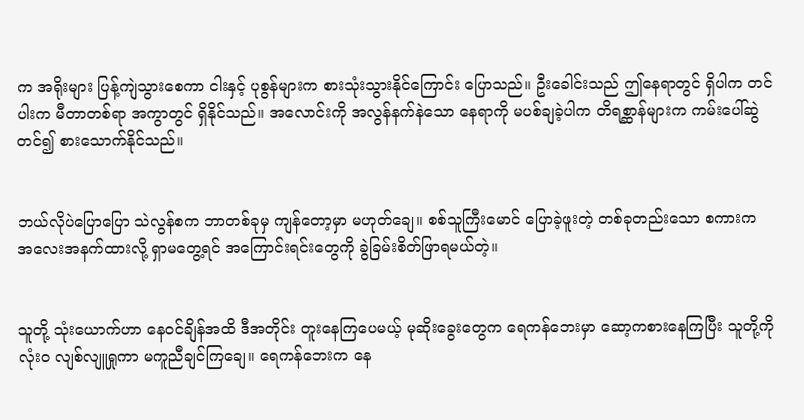က အရိုးများ ပြန့်ကျဲသွားစေကာ ငါးနှင့် ပုစွန်များက စားသုံးသွားနိုင်ကြောင်း ပြောသည်။ ဦးခေါင်းသည် ဤနေရာတွင် ရှိပါက တင်ပါးက မီတာတစ်ရာ အကွာတွင် ရှိနိုင်သည်။ အလောင်းကို အလွန်နက်နဲသော နေရာကို မပစ်ချခဲ့ပါက တိရစ္ဆာန်များက ကမ်းပေါ်ဆွဲတင်၍ စားသောက်နိုင်သည်။


ဘယ်လိုပဲပြောပြော သဲလွန်စက ဘာတစ်ခုမှ ကျန်တော့မှာ မဟုတ်ချေ။ စစ်သူကြီးမောင် ပြောခဲ့ဖူးတဲ့ တစ်ခုတည်းသော စကားက အလေးအနက်ထားလို့ ရှာမတွေ့ရင် အကြောင်းရင်းတွေကို ခွဲခြမ်းစိတ်ဖြာရမယ်တဲ့။


သူတို့ သုံးယောက်ဟာ နေဝင်ချိန်အထိ ဒီအတိုင်း တူးနေကြပေမယ့် မုဆိုးခွေးတွေက ရေကန်ဘေးမှာ ဆော့ကစားနေကြပြီး သူတို့ကို လုံးဝ လျစ်လျူရှုကာ မကူညီချင်ကြချေ။ ရေကန်ဘေးက နေ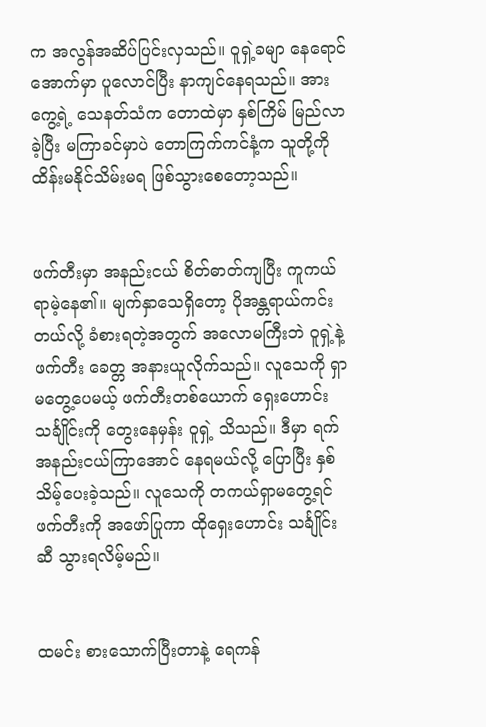က အလွန်အဆိပ်ပြင်းလှသည်။ ဝူရှဲ့ခမျာ နေရောင်အောက်မှာ ပူလောင်ပြီး နာကျင်နေရသည်။ အားကွေ့ရဲ့ သေနတ်သံက တောထဲမှာ နှစ်ကြိမ် မြည်လာခဲ့ပြီး မကြာခင်မှာပဲ တောကြက်ကင်နံ့က သူတို့ကို ထိန်းမနိုင်သိမ်းမရ ဖြစ်သွားစေတော့သည်။


ဖက်တီးမှာ အနည်းငယ် စိတ်ဓာတ်ကျပြီး ကူကယ်ရာမဲ့နေ၏။ မျက်နှာသေရှိတော့ ပိုအန္တရာယ်ကင်းတယ်လို့ ခံစားရတဲ့အတွက် အလောမကြီးဘဲ ဝူရှဲ့နဲ့ ဖက်တီး ခေတ္တ အနားယူလိုက်သည်။ လူသေကို ရှာမတွေ့ပေမယ့် ဖက်တီးတစ်ယောက် ရှေးဟောင်းသင်္ချိုင်းကို တွေးနေမှန်း ဝူရှဲ့ သိသည်။ ဒီမှာ ရက်အနည်းငယ်ကြာအောင် နေရမယ်လို့ ပြောပြီး နှစ်သိမ့်ပေးခဲ့သည်။ လူသေကို တကယ်ရှာမတွေ့ရင် ဖက်တီးကို အဖော်ပြုကာ ထိုရှေးဟောင်း သင်္ချိုင်းဆီ သွားရလိမ့်မည်။


ထမင်း စားသောက်ပြီးတာနဲ့ ရေကန်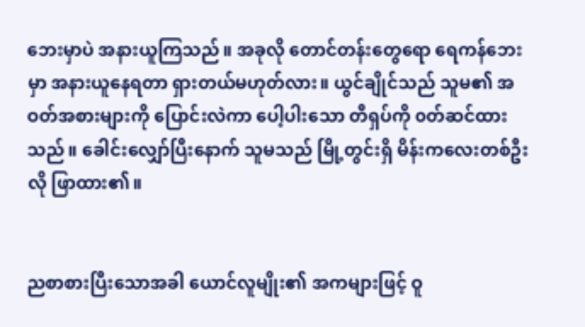ဘေးမှာပဲ အနားယူကြသည်။ အခုလို တောင်တန်းတွေရော ရေကန်ဘေးမှာ အနားယူနေရတာ ရှားတယ်မဟုတ်လား။ ယွင်ချိုင်သည် သူမ၏ အဝတ်အစားများကို ပြောင်းလဲကာ ပေါ့ပါးသော တီရှပ်ကို ၀တ်ဆင်ထားသည်။ ခေါင်းလျှော်ပြီးနောက် သူမသည် မြို့တွင်းရှိ မိန်းကလေးတစ်ဦးလို ဖြာထား၏။


ညစာစားပြီးသောအခါ ယောင်လူမျိုး၏ အကများဖြင့် ဝူ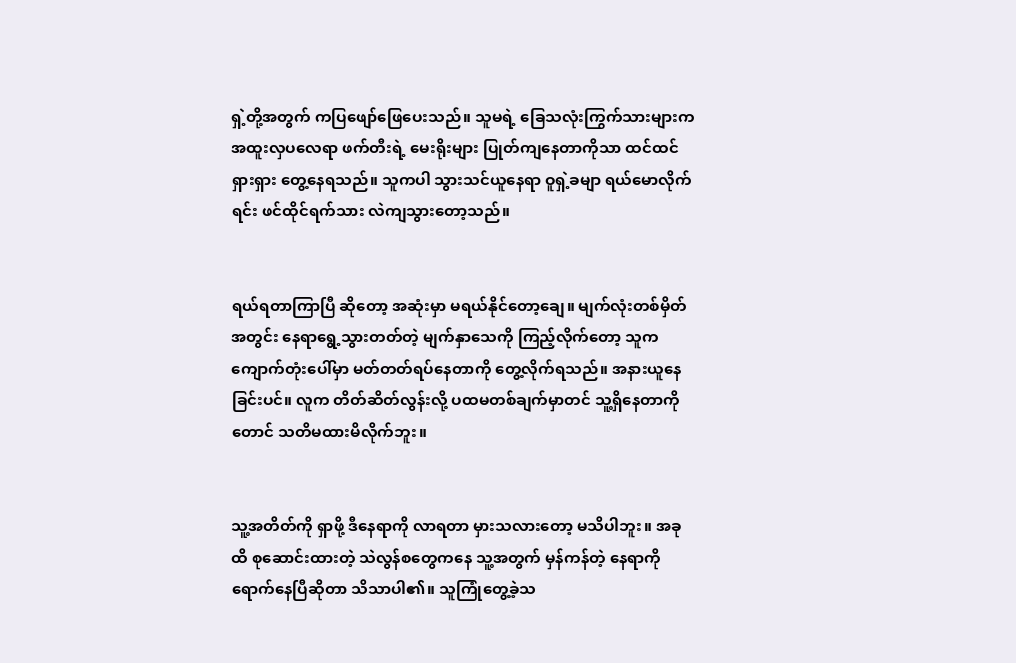ရှဲ့တို့အတွက် ကပြဖျော်ဖြေပေးသည်။ သူမရဲ့ ခြေသလုံးကြွက်သားများက အထူးလှပလေရာ ဖက်တီးရဲ့ မေးရိုးများ ပြုတ်ကျနေတာကိုသာ ထင်ထင်ရှားရှား တွေ့နေရသည်။ သူကပါ သွားသင်ယူနေရာ ဝူရှဲ့ခမျာ ရယ်မောလိုက်ရင်း ဖင်ထိုင်ရက်သား လဲကျသွားတော့သည်။


ရယ်ရတာကြာပြီ ဆိုတော့ အဆုံးမှာ မရယ်နိုင်တော့ချေ။ မျက်လုံးတစ်မှိတ်အတွင်း နေရာရွေ့သွားတတ်တဲ့ မျက်နှာသေကို ကြည့်လိုက်တော့ သူက ကျောက်တုံးပေါ်မှာ မတ်တတ်ရပ်နေတာကို တွေ့လိုက်ရသည်။ အနားယူနေခြင်းပင်။ လူက တိတ်ဆိတ်လွန်းလို့ ပထမတစ်ချက်မှာတင် သူ့ရှိနေတာကိုတောင် သတိမထားမိလိုက်ဘူး။


သူ့အတိတ်ကို ရှာဖို့ ဒီနေရာကို လာရတာ မှားသလားတော့ မသိပါဘူး။ အခုထိ စုဆောင်းထားတဲ့ သဲလွန်စတွေကနေ သူ့အတွက် မှန်ကန်တဲ့ နေရာကို ရောက်နေပြီဆိုတာ သိသာပါ၏။ သူကြုံတွေ့ခဲ့သ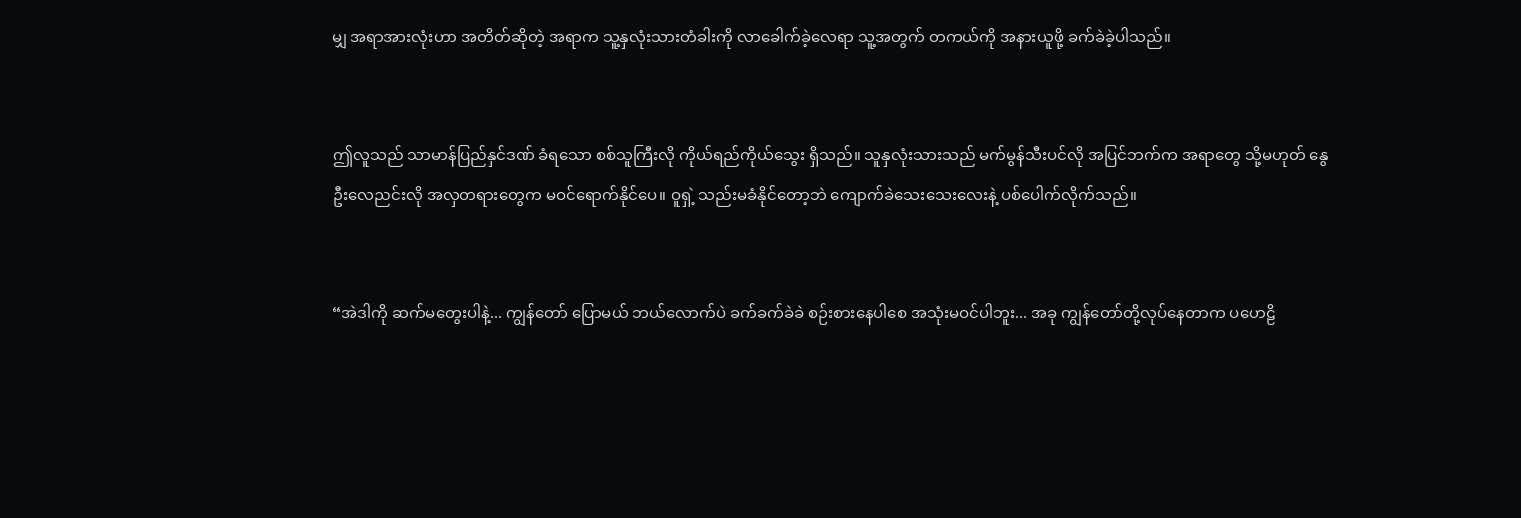မျှ အရာအားလုံးဟာ အတိတ်ဆိုတဲ့ အရာက သူ့နှလုံးသားတံခါးကို လာခေါက်ခဲ့လေရာ သူ့အတွက် တကယ်ကို အနားယူဖို့ ခက်ခဲခဲ့ပါသည်။


ဤလူသည် သာမာန်ပြည်နှင်ဒဏ် ခံရသော စစ်သူကြီးလို ကိုယ်ရည်ကိုယ်သွေး ရှိသည်။ သူနှလုံးသားသည် မက်မွန်သီးပင်လို အပြင်ဘက်က အရာတွေ သို့မဟုတ် နွေဦးလေညင်းလို အလှတရားတွေက မဝင်ရောက်နိုင်ပေ။ ဝူရှဲ့ သည်းမခံနိုင်တော့ဘဲ ကျောက်ခဲသေးသေးလေးနဲ့ ပစ်ပေါက်လိုက်သည်။


“အဲဒါကို ဆက်မတွေးပါနဲ့... ကျွန်တော် ပြောမယ် ဘယ်လောက်ပဲ ခက်ခက်ခဲခဲ စဉ်းစားနေပါစေ အသုံးမဝင်ပါဘူး... အခု ကျွန်တော်တို့လုပ်နေတာက ပဟေဠိ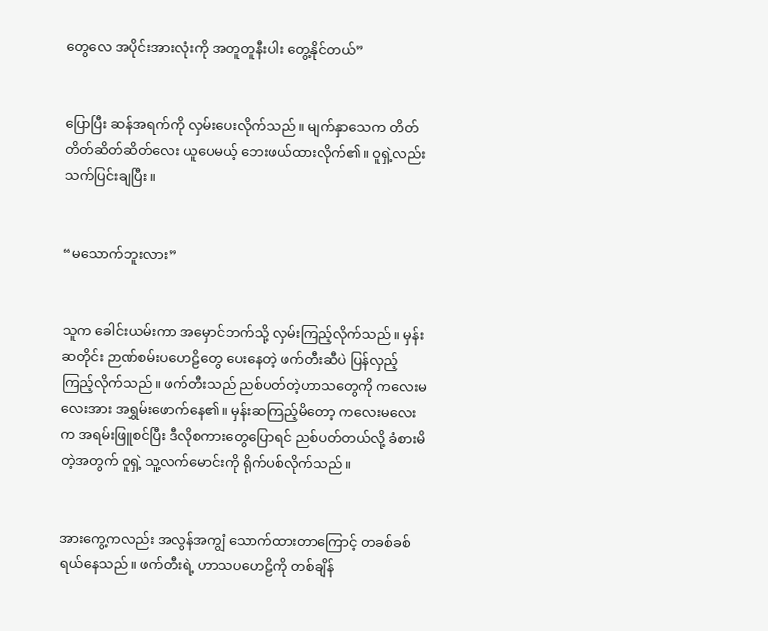တွေလေ အပိုင်းအားလုံးကို အတူတူနီးပါး တွေ့နိုင်တယ်”


ပြောပြီး ဆန်အရက်ကို လှမ်းပေးလိုက်သည်။ မျက်နှာသေက တိတ်တိတ်ဆိတ်ဆိတ်လေး ယူပေမယ့် ဘေးဖယ်ထားလိုက်၏။ ဝူရှဲ့လည်း သက်ပြင်းချပြီး။


“မသောက်ဘူးလား”


သူက ခေါင်းယမ်းကာ အမှောင်ဘက်သို့ လှမ်းကြည့်လိုက်သည်။ မှန်းဆတိုင်း ဉာဏ်စမ်းပဟေဠိတွေ ပေးနေတဲ့ ဖက်တီးဆီပဲ ပြန်လှည့်ကြည့်လိုက်သည်။ ဖက်တီးသည် ညစ်ပတ်တဲ့ဟာသတွေကို ကလေးမလေးအား အရွှမ်းဖောက်နေ၏။ မှန်းဆကြည့်မိတော့ ကလေးမလေးက အရမ်းဖြူစင်ပြီး ဒီလိုစကားတွေပြောရင် ညစ်ပတ်တယ်လို့ ခံစားမိတဲ့အတွက် ဝူရှဲ့ သူ့လက်မောင်းကို ရိုက်ပစ်လိုက်သည်။


အားကွေ့ကလည်း အလွန်အကျွံ သောက်ထားတာကြောင့် တခစ်ခစ် ရယ်နေသည်။ ဖက်တီးရဲ့ ဟာသပဟေဠိကို တစ်ချိန်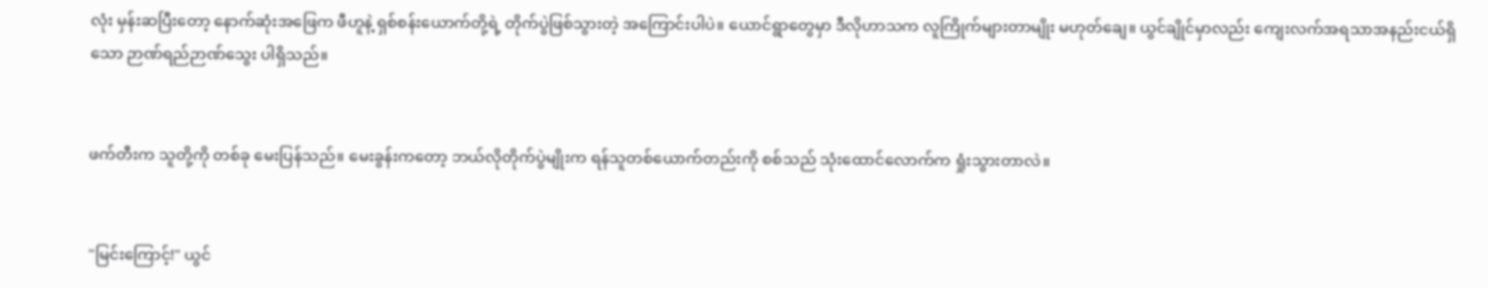လုံး မှန်းဆပြီးတော့ နောက်ဆုံးအဖြေက ဖီဟူနဲ့ ရှစ်စန်းယောက်တို့ရဲ့ တိုက်ပွဲဖြစ်သွားတဲ့ အကြောင်းပါပဲ။ ယောင်ရွာတွေမှာ ဒီလိုဟာသက လူကြိုက်များတာမျိုး မဟုတ်ချေ။ ယွင်ချိုင်မှာလည်း ကျေးလက်အရသာအနည်းငယ်ရှိသော ဉာဏ်ရည်ဉာဏ်သွေး ပါရှိသည်။


ဖက်တီးက သူတို့ကို တစ်ခု မေးပြန်သည်။ မေးခွန်းကတော့ ဘယ်လိုတိုက်ပွဲမျိုးက ရန်သူတစ်ယောက်တည်းကို စစ်သည် သုံးထောင်လောက်က ရှုံးသွားတာလဲ။


"မြင်းကြောင့်!" ယွင်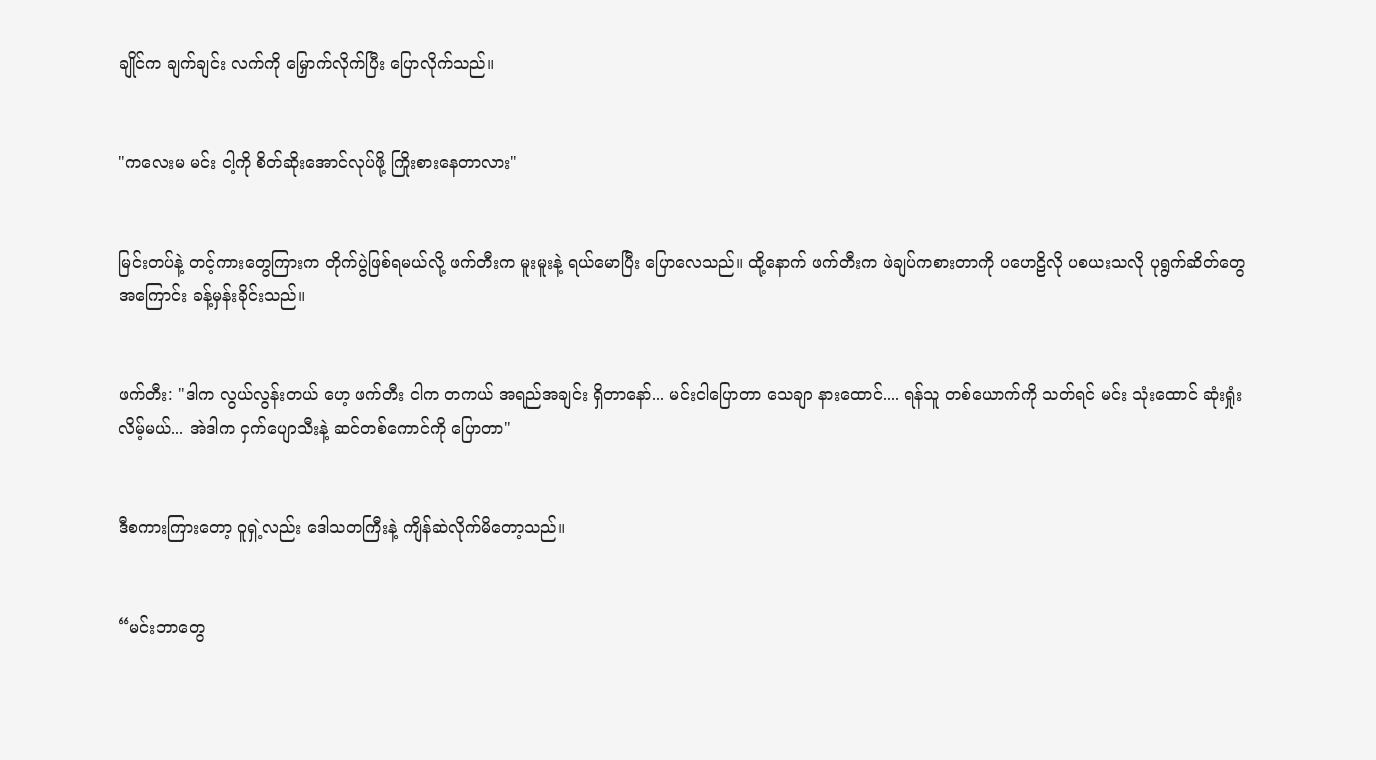ချိုင်က ချက်ချင်း လက်ကို မြှောက်လိုက်ပြီး ပြောလိုက်သည်။


"ကလေးမ မင်း ငါ့ကို စိတ်ဆိုးအောင်လုပ်ဖို့ ကြိုးစားနေတာလား"


မြင်းတပ်နဲ့ တင့်ကားတွေကြားက တိုက်ပွဲဖြစ်ရမယ်လို့ ဖက်တီးက မူးမူးနဲ့ ရယ်မောပြီး ပြောလေသည်။ ထို့နောက် ဖက်တီးက ဖဲချပ်ကစားတာကို ပဟေဠိလို ပစယးသလို ပုရွက်ဆိတ်တွေအကြောင်း ခန့်မှန်းခိုင်းသည်။


ဖက်တီး: "ဒါက လွယ်လွန်းတယ် ဟေ့ ဖက်တီး ငါက တကယ် အရည်အချင်း ရှိတာနော်... မင်းငါပြောတာ သေချာ နားထောင်.... ရန်သူ တစ်ယောက်ကို သတ်ရင် မင်း သုံးထောင် ဆုံးရှုံးလိမ့်မယ်... အဲဒါက ငှက်ပျောသီးနဲ့ ဆင်တစ်ကောင်ကို ပြောတာ"


ဒီစကားကြားတော့ ဝူရှဲ့လည်း ဒေါသတကြီးနဲ့ ကျိန်ဆဲလိုက်မိတော့သည်။


“မင်းဘာတွေ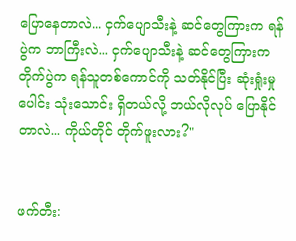ပြောနေတာလဲ... ငှက်ပျောသီးနဲ့ ဆင်တွေကြားက ရန်ပွဲက ဘာကြီးလဲ... ငှက်ပျောသီးနဲ့ ဆင်တွေကြားက တိုက်ပွဲက ရန်သူတစ်ကောင်ကို သတ်နိုင်ပြီး ဆုံးရှုံးမှုပေါင်း သုံးသောင်း ရှိတယ်လို့ ဘယ်လိုလုပ် ပြောနိုင်တာလဲ... ကိုယ်တိုင် တိုက်ဖူးလား?"


ဖက်တီး: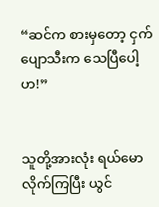“ဆင်က စားမှတော့ ငှက်ပျောသီးက သေပြီပေါ့ဟ!”


သူတို့အားလုံး ရယ်မောလိုက်ကြပြီး ယွင်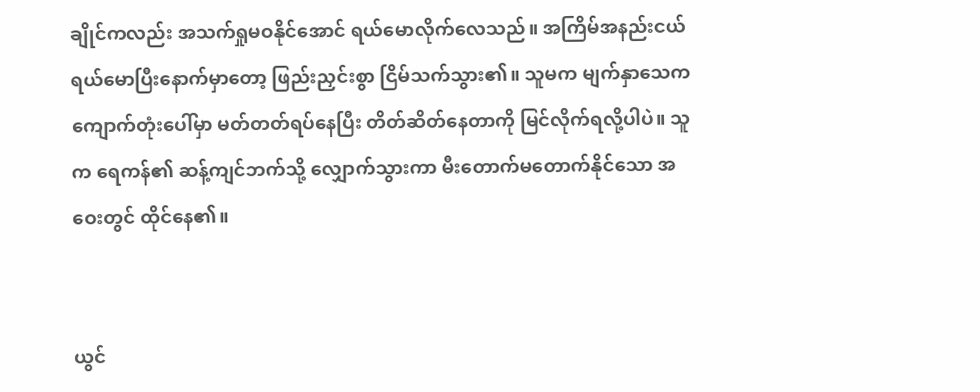ချိုင်ကလည်း အသက်ရှုမဝနိုင်အောင် ရယ်မောလိုက်လေသည်။ အကြိမ်အနည်းငယ် ရယ်မောပြီးနောက်မှာတော့ ဖြည်းညှင်းစွာ ငြိမ်သက်သွား၏။ သူမက မျက်နှာသေက ကျောက်တုံးပေါ်မှာ မတ်တတ်ရပ်နေပြီး တိတ်ဆိတ်နေတာကို မြင်လိုက်ရလို့ပါပဲ။ သူက ရေကန်၏ ဆန့်ကျင်ဘက်သို့ လျှောက်သွားကာ မီးတောက်မတောက်နိုင်သော အဝေးတွင် ထိုင်နေ၏။


ယွင်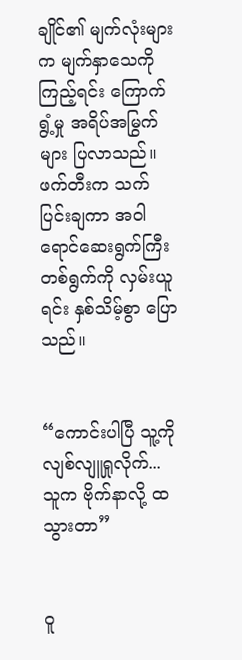ချိုင်၏ မျက်လုံးများက မျက်နှာသေကို ကြည့်ရင်း ကြောက်ရွံ့မှု အရိပ်အမြွက်များ ပြလာသည်။ ဖက်တီးက သက်ပြင်းချကာ အဝါရောင်ဆေးရွက်ကြီး တစ်ရွက်ကို လှမ်းယူရင်း နှစ်သိမ့်စွာ ပြောသည်။


“ကောင်းပါပြီ သူ့ကို လျစ်လျူရှုလိုက်... သူက ဗိုက်နာလို့ ထသွားတာ”


ဝူ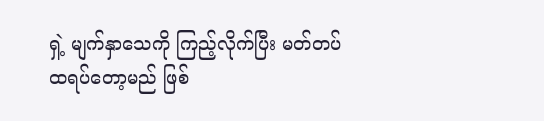ရှဲ့ မျက်နှာသေကို ကြည့်လိုက်ပြီး မတ်တပ်ထရပ်တော့မည် ဖြစ်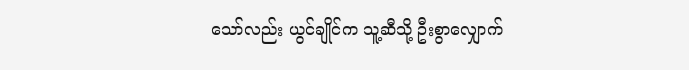သော်လည်း ယွင်ချိုင်က သူ့ဆီသို့ ဦးစွာလျှောက်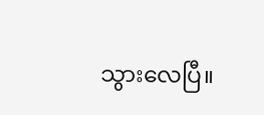သွားလေပြီ။